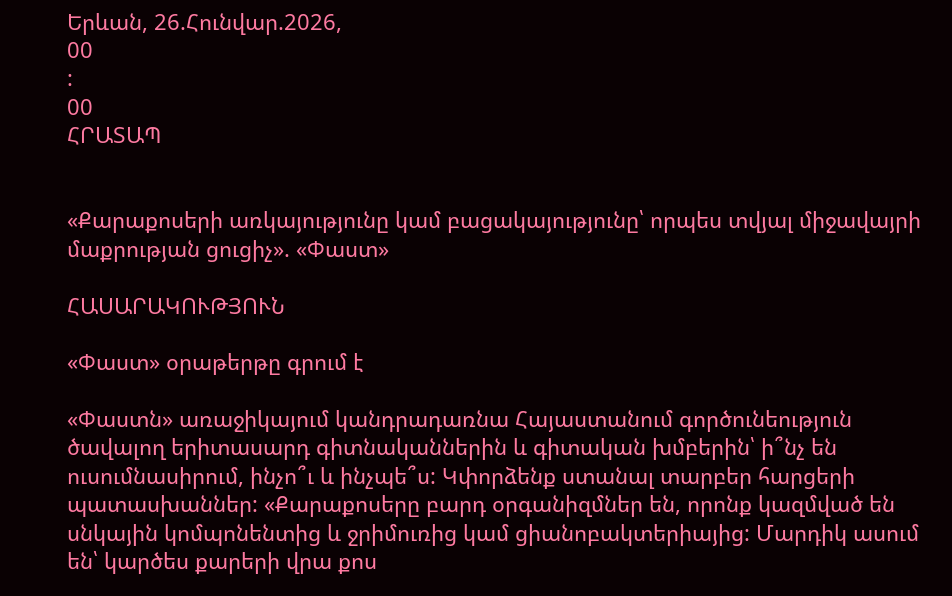Երևան, 26.Հունվար.2026,
00
:
00
ՀՐԱՏԱՊ


«Քարաքոսերի առկայությունը կամ բացակայությունը՝ որպես տվյալ միջավայրի մաքրության ցուցիչ». «Փաստ»

ՀԱՍԱՐԱԿՈՒԹՅՈՒՆ

«Փաստ» օրաթերթը գրում է

«Փաստն» առաջիկայում կանդրադառնա Հայաստանում գործունեություն ծավալող երիտասարդ գիտնականներին և գիտական խմբերին՝ ի՞նչ են ուսումնասիրում, ինչո՞ւ և ինչպե՞ս: Կփորձենք ստանալ տարբեր հարցերի պատասխաններ: «Քարաքոսերը բարդ օրգանիզմներ են, որոնք կազմված են սնկային կոմպոնենտից և ջրիմուռից կամ ցիանոբակտերիայից: Մարդիկ ասում են՝ կարծես քարերի վրա քոս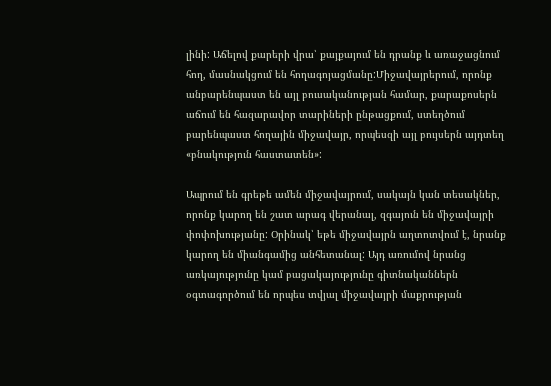լինի: Աճելով քարերի վրա՝ քայքայում են դրանք և առաջացնում հող, մասնակցում են հողագոյացմանը:Միջավայրերում, որոնք անբարենպաստ են այլ բուսականության համար, քարաքոսերն աճում են հազարավոր տարիների ընթացքում, ստեղծում բարենպաստ հողային միջավայր, որպեսզի այլ բույսերն այդտեղ «բնակություն հաստատեն»:

Ապրում են գրեթե ամեն միջավայրում, սակայն կան տեսակներ, որոնք կարող են շատ արագ վերանալ, զգայուն են միջավայրի փոփոխությանը: Օրինակ՝ եթե միջավայրն աղտոտվում է, նրանք կարող են միանգամից անհետանալ: Այդ առումով նրանց առկայությունը կամ բացակայությունը գիտնականներն օգտագործում են որպես տվյալ միջավայրի մաքրության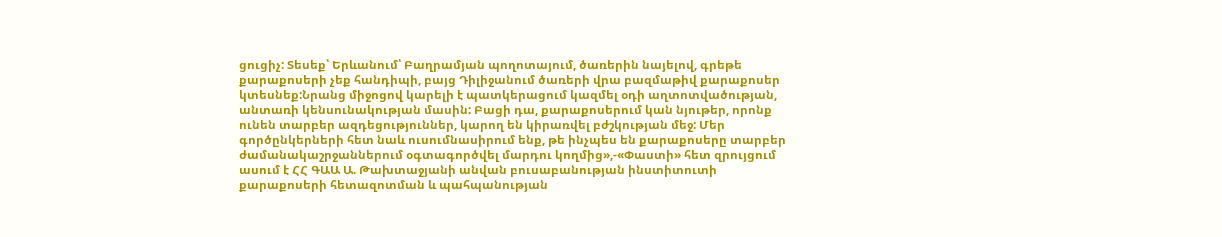ցուցիչ: Տեսեք՝ Երևանում՝ Բաղրամյան պողոտայում, ծառերին նայելով, գրեթե քարաքոսերի չեք հանդիպի, բայց Դիլիջանում ծառերի վրա բազմաթիվ քարաքոսեր կտեսնեք:Նրանց միջոցով կարելի է պատկերացում կազմել օդի աղտոտվածության, անտառի կենսունակության մասին: Բացի դա, քարաքոսերում կան նյութեր, որոնք ունեն տարբեր ազդեցություններ, կարող են կիրառվել բժշկության մեջ: Մեր գործընկերների հետ նաև ուսումնասիրում ենք, թե ինչպես են քարաքոսերը տարբեր ժամանակաշրջաններում օգտագործվել մարդու կողմից»,-«Փաստի» հետ զրույցում ասում է ՀՀ ԳԱԱ Ա. Թախտաջյանի անվան բուսաբանության ինստիտուտի քարաքոսերի հետազոտման և պահպանության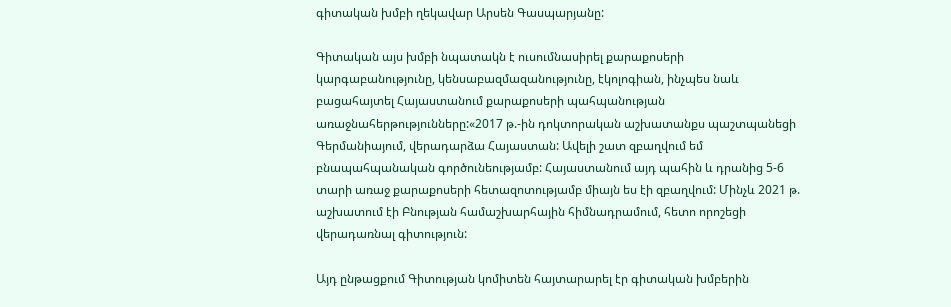գիտական խմբի ղեկավար Արսեն Գասպարյանը:

Գիտական այս խմբի նպատակն է ուսումնասիրել քարաքոսերի կարգաբանությունը, կենսաբազմազանությունը, էկոլոգիան, ինչպես նաև բացահայտել Հայաստանում քարաքոսերի պահպանության առաջնահերթությունները:«2017 թ.-ին դոկտորական աշխատանքս պաշտպանեցի Գերմանիայում, վերադարձա Հայաստան: Ավելի շատ զբաղվում եմ բնապահպանական գործունեությամբ: Հայաստանում այդ պահին և դրանից 5-6 տարի առաջ քարաքոսերի հետազոտությամբ միայն ես էի զբաղվում: Մինչև 2021 թ. աշխատում էի Բնության համաշխարհային հիմնադրամում, հետո որոշեցի վերադառնալ գիտություն:

Այդ ընթացքում Գիտության կոմիտեն հայտարարել էր գիտական խմբերին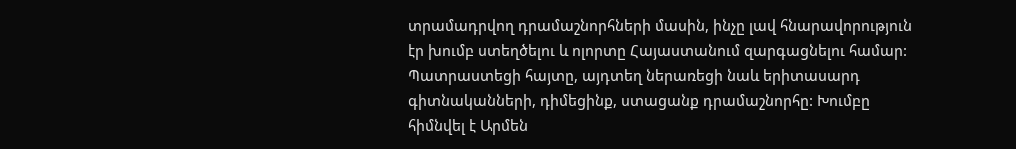տրամադրվող դրամաշնորհների մասին, ինչը լավ հնարավորություն էր խումբ ստեղծելու և ոլորտը Հայաստանում զարգացնելու համար: Պատրաստեցի հայտը, այդտեղ ներառեցի նաև երիտասարդ գիտնականների, դիմեցինք, ստացանք դրամաշնորհը: Խումբը հիմնվել է Արմեն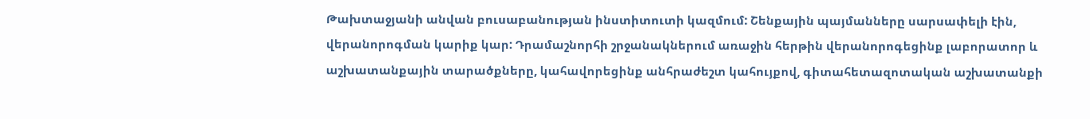Թախտաջյանի անվան բուսաբանության ինստիտուտի կազմում: Շենքային պայմանները սարսափելի էին, վերանորոգման կարիք կար: Դրամաշնորհի շրջանակներում առաջին հերթին վերանորոգեցինք լաբորատոր և աշխատանքային տարածքները, կահավորեցինք անհրաժեշտ կահույքով, գիտահետազոտական աշխատանքի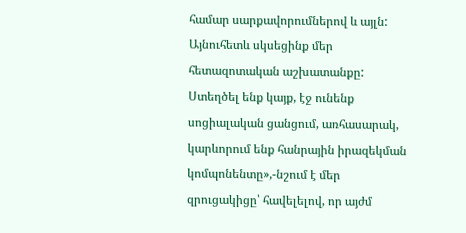համար սարքավորումներով և այլն: Այնուհետև սկսեցինք մեր հետազոտական աշխատանքը: Ստեղծել ենք կայք, էջ ունենք սոցիալական ցանցում, առհասարակ, կարևորում ենք հանրային իրազեկման կոմպոնենտը»,-նշում է մեր զրուցակիցը՝ հավելելով, որ այժմ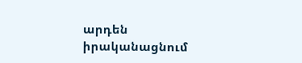արդեն իրականացնում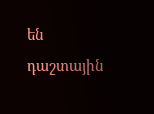են դաշտային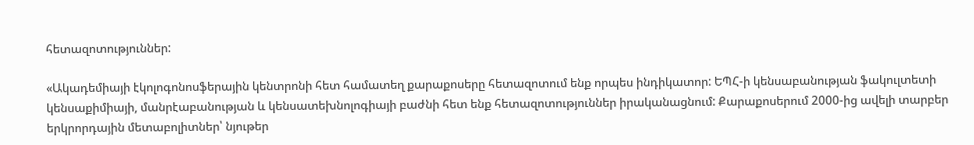հետազոտություններ:

«Ակադեմիայի էկոլոգոնոսֆերային կենտրոնի հետ համատեղ քարաքոսերը հետազոտում ենք որպես ինդիկատոր: ԵՊՀ-ի կենսաբանության ֆակուլտետի կենսաքիմիայի, մանրէաբանության և կենսատեխնոլոգիայի բաժնի հետ ենք հետազոտություններ իրականացնում: Քարաքոսերում 2000-ից ավելի տարբեր երկրորդային մետաբոլիտներ՝ նյութեր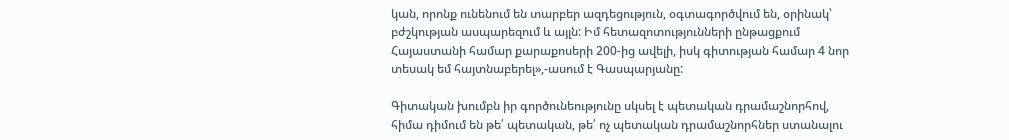կան, որոնք ունենում են տարբեր ազդեցություն, օգտագործվում են, օրինակ՝ բժշկության ասպարեզում և այլն: Իմ հետազոտությունների ընթացքում Հայաստանի համար քարաքոսերի 200-ից ավելի, իսկ գիտության համար 4 նոր տեսակ եմ հայտնաբերել»,-ասում է Գասպարյանը:

Գիտական խումբն իր գործունեությունը սկսել է պետական դրամաշնորհով, հիմա դիմում են թե՛ պետական, թե՛ ոչ պետական դրամաշնորհներ ստանալու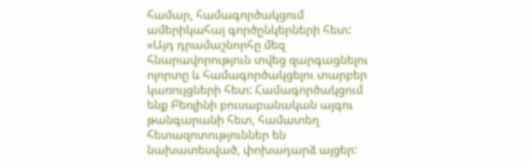համար, համագործակցում ամերիկահայ գործընկերների հետ: «Այդ դրամաշնորհը մեզ հնարավորություն տվեց զարգացնելու ոլորտը և համագործակցելու տարբեր կառույցների հետ: Համագործակցում ենք Բեռլինի բուսաբանական այգու թանգարանի հետ, համատեղ հետազոտություններ են նախատեսված, փոխադարձ այցեր: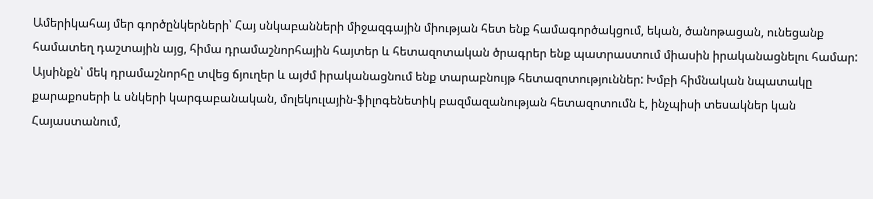Ամերիկահայ մեր գործընկերների՝ Հայ սնկաբանների միջազգային միության հետ ենք համագործակցում, եկան, ծանոթացան, ունեցանք համատեղ դաշտային այց, հիմա դրամաշնորհային հայտեր և հետազոտական ծրագրեր ենք պատրաստում միասին իրականացնելու համար: Այսինքն՝ մեկ դրամաշնորհը տվեց ճյուղեր և այժմ իրականացնում ենք տարաբնույթ հետազոտություններ: Խմբի հիմնական նպատակը քարաքոսերի և սնկերի կարգաբանական, մոլեկուլային-ֆիլոգենետիկ բազմազանության հետազոտումն է, ինչպիսի տեսակներ կան Հայաստանում,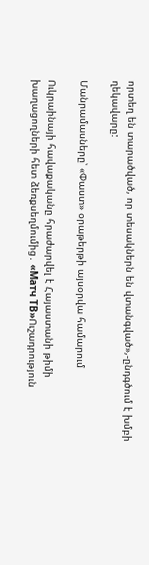որտեղ են տարածված, որ տեսակներն են վտանգված»,-ընդգծում է խմբի ղեկավարը:

Մանրամասները՝ «Փաստ» օրաթերթի այսօրվա համարում

Ուկրաինայի հավաքականը հրաժարվել է Հայաստանի թիմի խաղացողների հետ ձեռքսեղմումից․ «Матч ТВ»Ուշադրություն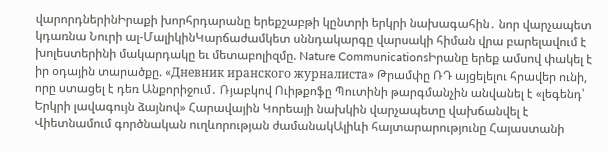վարորդներինԻրաքի խորհրդարանը երեքշաբթի կընտրի երկրի նախագահին․ նոր վարչապետ կդառնա Նուրի ալ-ՄալիկինԿարճաժամկետ սննդակարգը վարսակի հիման վրա բարելավում է խոլեստերինի մակարդակը եւ մետաբոլիզմը. Nature CommunicationsԻրանը երեք ամսով փակել է իր օդային տարածքը. «Дневник иранского журналиста» Թրամփը ՌԴ այցելելու հրավեր ունի, որը ստացել է դեռ Անքորիջում․ Ռյաբկով Ուիթքոֆը Պուտինի թարգմանչին անվանել է «լեգենդ՝ Երկրի լավագույն ձայնով» Հարավային Կորեայի նախկին վարչապետը վախճանվել է Վիետնամում գործնական ուղևորության ժամանակԱլիևի հայտարարությունը Հայաստանի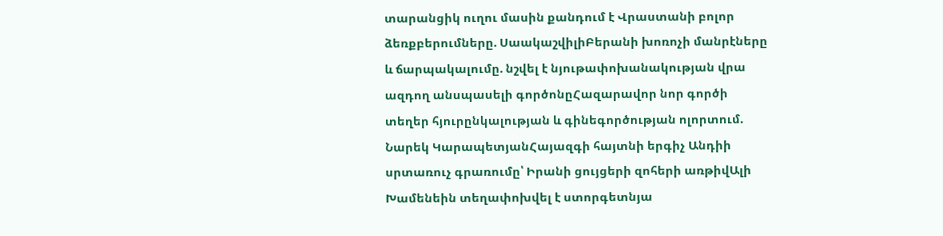տարանցիկ ուղու մասին քանդում է Վրաստանի բոլոր ձեռքբերումները. ՍաակաշվիլիԲերանի խոռոչի մանրէները և ճարպակալումը. նշվել է նյութափոխանակության վրա ազդող անսպասելի գործոնըՀազարավոր նոր գործի տեղեր հյուրընկալության և գինեգործության ոլորտում. Նարեկ ԿարապետյանՀայազգի հայտնի երգիչ Անդիի սրտառուչ գրառումը՝ Իրանի ցույցերի զոհերի առթիվԱլի Խամենեին տեղափոխվել է ստորգետնյա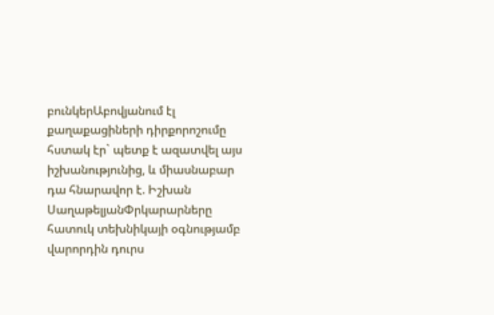բունկերԱբովյանում էլ քաղաքացիների դիրքորոշումը հստակ էր` պետք է ազատվել այս իշխանությունից, և միասնաբար դա հնարավոր է. Իշխան ՍաղաթելյանՓրկարարները հատուկ տեխնիկայի օգնությամբ վարորդին դուրս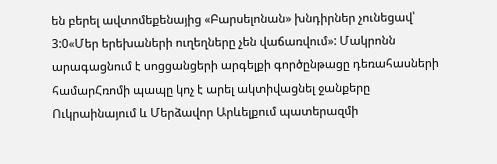են բերել ավտոմեքենայից «Բարսելոնան» խնդիրներ չունեցավ՝ 3:0«Մեր երեխաների ուղեղները չեն վաճառվում»: Մակրոնն արագացնում է սոցցանցերի արգելքի գործընթացը դեռահասների համարՀռոմի պապը կոչ է արել ակտիվացնել ջանքերը Ուկրաինայում և Մերձավոր Արևելքում պատերազմի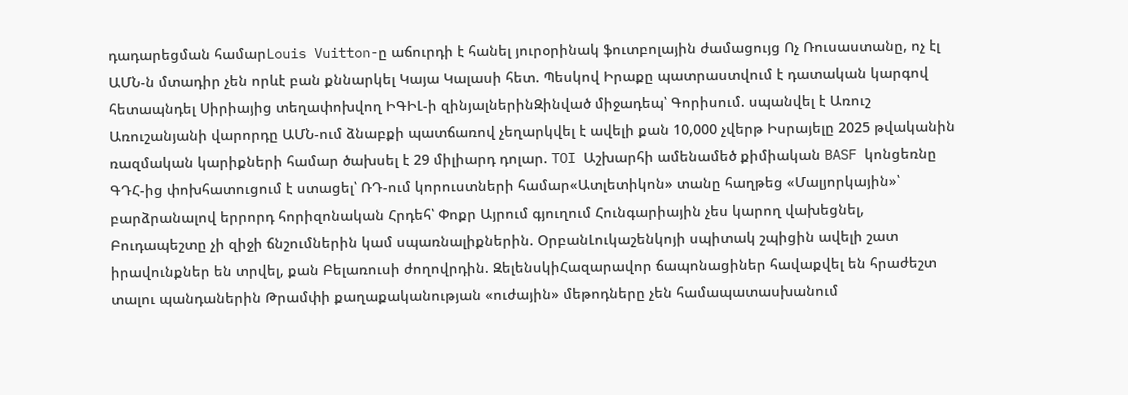դադարեցման համարLouis Vuitton-ը աճուրդի է հանել յուրօրինակ ֆուտբոլային ժամացույց Ոչ Ռուսաստանը, ոչ էլ ԱՄՆ-ն մտադիր չեն որևէ բան քննարկել Կայա Կալասի հետ. Պեսկով Իրաքը պատրաստվում է դատական կարգով հետապնդել Սիրիայից տեղափոխվող ԻԳԻԼ-ի զինյալներինԶինված միջադեպ՝ Գորիսում. սպանվել է Առուշ Առուշանյանի վարորդը ԱՄՆ-ում ձնաբքի պատճառով չեղարկվել է ավելի քան 10,000 չվերթ Իսրայելը 2025 թվականին ռազմական կարիքների համար ծախսել է 29 միլիարդ դոլար. TOI Աշխարհի ամենամեծ քիմիական BASF կոնցեռնը ԳԴՀ-ից փոխհատուցում է ստացել՝ ՌԴ-ում կորուստների համար«Ատլետիկոն» տանը հաղթեց «Մալյորկային»՝ բարձրանալով երրորդ հորիզոնական Հրդեհ՝ Փոքր Այրում գյուղում Հունգարիային չես կարող վախեցնել, Բուդապեշտը չի զիջի ճնշումներին կամ սպառնալիքներին. ՕրբանԼուկաշենկոյի սպիտակ շպիցին ավելի շատ իրավունքներ են տրվել, քան Բելառուսի ժողովրդին. ԶելենսկիՀազարավոր ճապոնացիներ հավաքվել են հրաժեշտ տալու պանդաներին Թրամփի քաղաքականության «ուժային» մեթոդները չեն համապատասխանում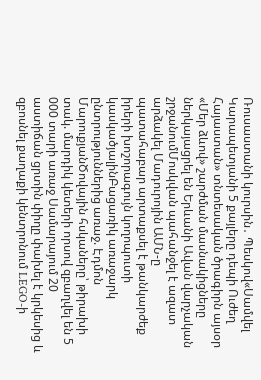Ռուսաստանի կուրսին․ Պեսկով«Սամվել Կարապետյանի 5 քայլերը դեպի Ուժեղ Հայաստան» տնտեսական ծրագիրն այսօր «Մեր ձևով» շարժման մասնակիցները ներկայացրել են Երևանի Ավան վարչական շրջանումՄոսկվան պահանջել է ազատ արձակել Մադուրոյին ԱՄՆ-ը պատահաբար արտաքսել է թանկարժեք իրերի խոշորագույն կողոպուտի կասկածյալինԲացառիկ առաջարկ ընտրություններից առաջ. Էդմոն ՄարուքյանԾովային հսկաները՝ թիրախի տակ. մարդիկ կետերի որսով զբաղվել են 5 000 տարի առաջ Սամարայում 20 աստիճան ցրտին փիղը փախել է կրկեսից և զբոսնել քաղաքի կենտրոնում LEGO-ի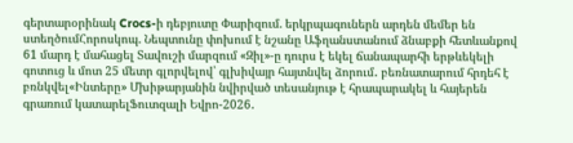գերտարօրինակ Crocs-ի դեբյուտը Փարիզում. երկրպագուներն արդեն մեմեր են ստեղծումՀորոսկոպ. Նեպտունը փոխում է նշանը Աֆղանստանում ձնաբքի հետևանքով 61 մարդ է մահացել Տավուշի մարզում «Զիլ»-ը դուրս է եկել ճանապարհի երթևեկելի գոտուց և մոտ 25 մետր գլորվելով՝ գլխիվայր հայտնվել ձորում․ բեռնատարում հրդեհ է բռնկվել«Ինտերը» Մխիթարյանին նվիրված տեսանյութ է հրապարակել և հայերեն գրառում կատարելՖուտզալի Եվրո-2026․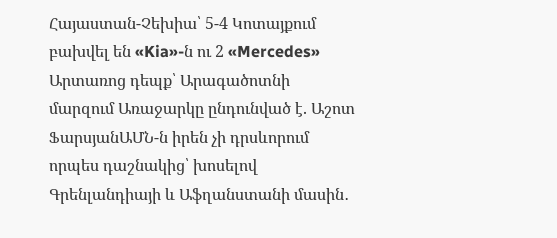Հայաստան-Չեխիա՝ 5-4 Կոտայքում բախվել են «Kia»-ն ու 2 «Mercedes» Արտառոց դեպք՝ Արագածոտնի մարզում Առաջարկը ընդունված է. Աշոտ ՖարսյանԱՄՆ-ն իրեն չի դրսևորում որպես դաշնակից՝ խոսելով Գրենլանդիայի և Աֆղանստանի մասին․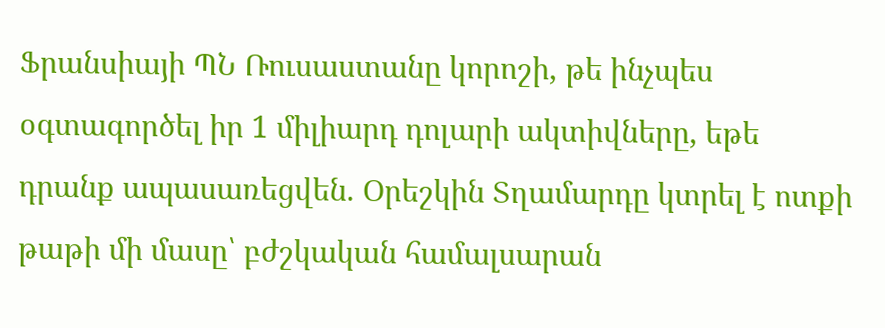Ֆրանսիայի ՊՆ Ռուսաստանը կորոշի, թե ինչպես օգտագործել իր 1 միլիարդ դոլարի ակտիվները, եթե դրանք ապասառեցվեն. Օրեշկին Տղամարդը կտրել է ոտքի թաթի մի մասը՝ բժշկական համալսարան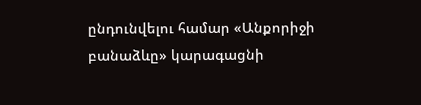ընդունվելու համար «Անքորիջի բանաձևը» կարագացնի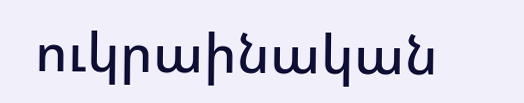ուկրաինական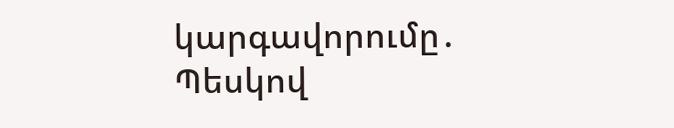կարգավորումը․ Պեսկով